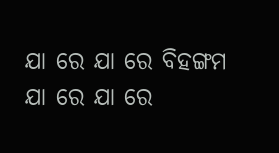ଯା ରେ ଯା ରେ ବିହଙ୍ଗମ
ଯା ରେ ଯା ରେ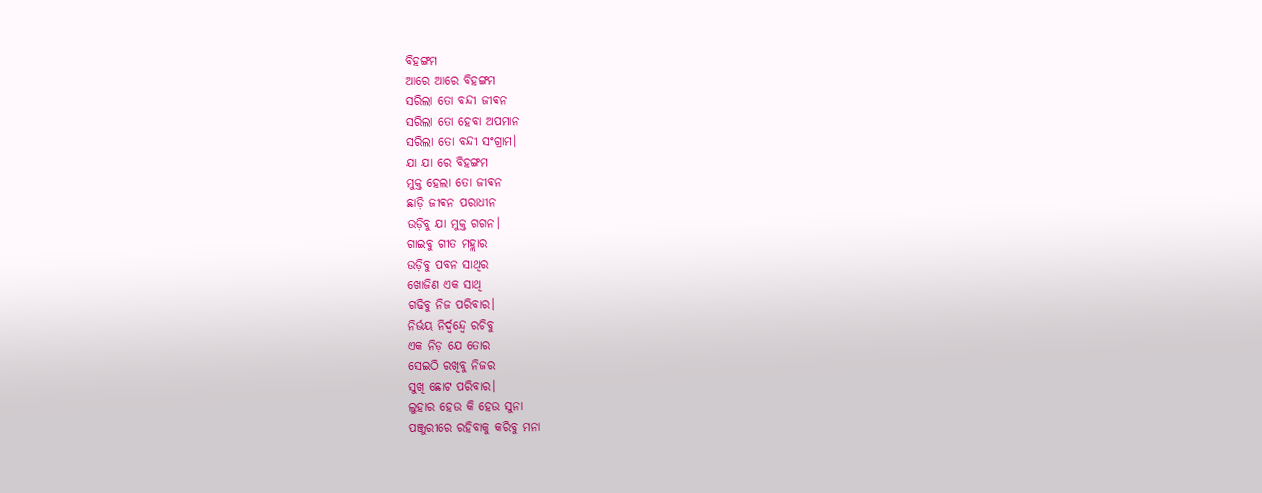ବିହଙ୍ଗମ
ଆରେ ଆରେ ବିହଙ୍ଗମ
ସରିଲା ତୋ ବନ୍ଦୀ ଜୀଵନ
ସରିଲା ତୋ ହେବା ଅପମାନ
ସରିଲା ତୋ ବନ୍ଦୀ ସଂଗ୍ରାମ।
ଯା ଯା ରେ ବିହଙ୍ଗମ
ମୁକ୍ତ ହେଲା ତୋ ଜୀଵନ
ଛାଡ଼ି ଜୀଵନ ପରାଧୀନ
ଉଡ଼ିବୁ ଯା ମୁକ୍ତ ଗଗନ।
ଗାଇବୁ ଗୀତ ମହ୍ଲାର
ଉଡ଼ିବୁ ପବନ ସାଥିର
ଖୋଜିଣ ଏକ ସାଥି
ଗଢିବୁ ନିଜ ପରିବାର।
ନିର୍ଭୟ ନିର୍ଦ୍ୱନ୍ଦ୍ୱେ ରଚିବୁ
ଏକ ନିଡ଼ ଯେ ତୋର
ସେଇଠି ରଖିବୁ ନିଜର
ସୁଖି ଛୋଟ ପରିବାର।
ଲୁହାର ହେଉ କି ହେଉ ସୁନା
ପଞ୍ଜୁରୀରେ ରହିବାକୁ କରିବୁ ମନା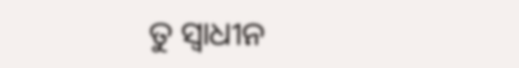ତୁ ସ୍ୱାଧୀନ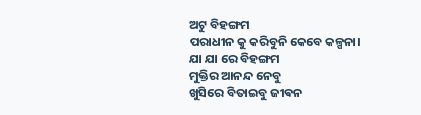ଅଟୁ ବିହଙ୍ଗମ
ପରାଧୀନ କୁ କରିବୁନି କେବେ କଳ୍ପନା।
ଯା ଯା ରେ ବିହଙ୍ଗମ
ମୁକ୍ତିର ଆନନ୍ଦ ନେବୁ
ଖୁସିରେ ବିତାଇବୁ ଜୀଵନ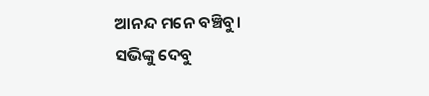ଆନନ୍ଦ ମନେ ବଞ୍ଚିବୁ।
ସଭିଙ୍କୁ ଦେବୁ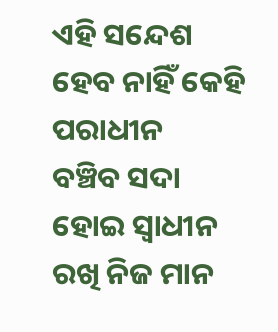ଏହି ସନ୍ଦେଶ
ହେବ ନାହିଁ କେହି ପରାଧୀନ
ବଞ୍ଚିବ ସଦା ହୋଇ ସ୍ୱାଧୀନ
ରଖି ନିଜ ମାନ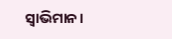ସ୍ୱାଭିମାନ।